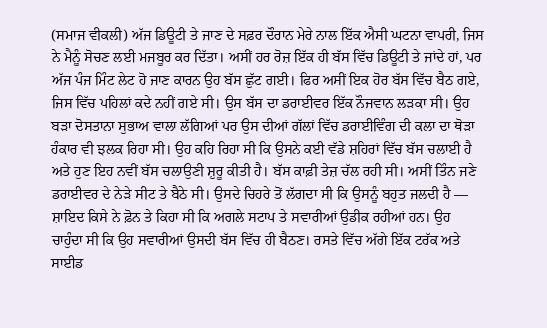(ਸਮਾਜ ਵੀਕਲੀ) ਅੱਜ ਡਿਊਟੀ ਤੇ ਜਾਣ ਦੇ ਸਫ਼ਰ ਦੌਰਾਨ ਮੇਰੇ ਨਾਲ ਇੱਕ ਐਸੀ ਘਟਨਾ ਵਾਪਰੀ, ਜਿਸ ਨੇ ਮੈਨੂੰ ਸੋਚਣ ਲਈ ਮਜਬੂਰ ਕਰ ਦਿੱਤਾ। ਅਸੀਂ ਹਰ ਰੋਜ਼ ਇੱਕ ਹੀ ਬੱਸ ਵਿੱਚ ਡਿਊਟੀ ਤੇ ਜਾਂਦੇ ਹਾਂ, ਪਰ ਅੱਜ ਪੰਜ ਮਿੰਟ ਲੇਟ ਹੋ ਜਾਣ ਕਾਰਨ ਉਹ ਬੱਸ ਛੁੱਟ ਗਈ। ਫਿਰ ਅਸੀਂ ਇਕ ਹੋਰ ਬੱਸ ਵਿੱਚ ਬੈਠ ਗਏ, ਜਿਸ ਵਿੱਚ ਪਹਿਲਾਂ ਕਦੇ ਨਹੀਂ ਗਏ ਸੀ। ਉਸ ਬੱਸ ਦਾ ਡਰਾਈਵਰ ਇੱਕ ਨੌਜਵਾਨ ਲੜਕਾ ਸੀ। ਉਹ ਬੜਾ ਦੋਸਤਾਨਾ ਸੁਭਾਅ ਵਾਲਾ ਲੱਗਿਆਂ ਪਰ ਉਸ ਦੀਆਂ ਗੱਲਾਂ ਵਿੱਚ ਡਰਾਈਵਿੰਗ ਦੀ ਕਲਾ ਦਾ ਥੋੜਾ ਹੰਕਾਰ ਵੀ ਝਲਕ ਰਿਹਾ ਸੀ। ਉਹ ਕਹਿ ਰਿਹਾ ਸੀ ਕਿ ਉਸਨੇ ਕਈ ਵੱਡੇ ਸ਼ਹਿਰਾਂ ਵਿੱਚ ਬੱਸ ਚਲਾਈ ਹੈ ਅਤੇ ਹੁਣ ਇਹ ਨਵੀਂ ਬੱਸ ਚਲਾਉਣੀ ਸ਼ੁਰੂ ਕੀਤੀ ਹੈ। ਬੱਸ ਕਾਫ਼ੀ ਤੇਜ਼ ਚੱਲ ਰਹੀ ਸੀ। ਅਸੀਂ ਤਿੰਨ ਜਣੇ ਡਰਾਈਵਰ ਦੇ ਨੇੜੇ ਸੀਟ ਤੇ ਬੈਠੇ ਸੀ। ਉਸਦੇ ਚਿਹਰੇ ਤੋਂ ਲੱਗਦਾ ਸੀ ਕਿ ਉਸਨੂੰ ਬਹੁਤ ਜਲਦੀ ਹੈ — ਸ਼ਾਇਦ ਕਿਸੇ ਨੇ ਫ਼ੋਨ ਤੇ ਕਿਹਾ ਸੀ ਕਿ ਅਗਲੇ ਸਟਾਪ ਤੇ ਸਵਾਰੀਆਂ ਉਡੀਕ ਰਹੀਆਂ ਹਨ। ਉਹ ਚਾਹੁੰਦਾ ਸੀ ਕਿ ਉਹ ਸਵਾਰੀਆਂ ਉਸਦੀ ਬੱਸ ਵਿੱਚ ਹੀ ਬੈਠਣ। ਰਸਤੇ ਵਿੱਚ ਅੱਗੇ ਇੱਕ ਟਰੱਕ ਅਤੇ ਸਾਈਡ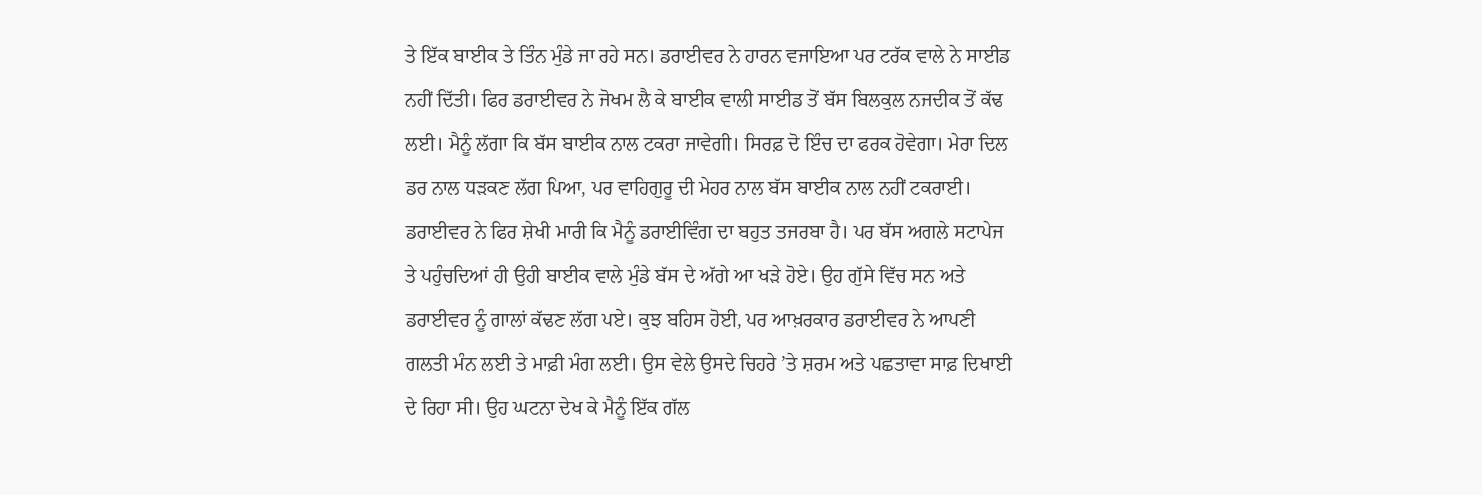ਤੇ ਇੱਕ ਬਾਈਕ ਤੇ ਤਿੰਨ ਮੁੰਡੇ ਜਾ ਰਹੇ ਸਨ। ਡਰਾਈਵਰ ਨੇ ਹਾਰਨ ਵਜਾਇਆ ਪਰ ਟਰੱਕ ਵਾਲੇ ਨੇ ਸਾਈਡ ਨਹੀਂ ਦਿੱਤੀ। ਫਿਰ ਡਰਾਈਵਰ ਨੇ ਜੋਖਮ ਲੈ ਕੇ ਬਾਈਕ ਵਾਲੀ ਸਾਈਡ ਤੋਂ ਬੱਸ ਬਿਲਕੁਲ ਨਜਦੀਕ ਤੋਂ ਕੱਢ ਲਈ। ਮੈਨੂੰ ਲੱਗਾ ਕਿ ਬੱਸ ਬਾਈਕ ਨਾਲ ਟਕਰਾ ਜਾਵੇਗੀ। ਸਿਰਫ਼ ਦੋ ਇੰਚ ਦਾ ਫਰਕ ਹੋਵੇਗਾ। ਮੇਰਾ ਦਿਲ ਡਰ ਨਾਲ ਧੜਕਣ ਲੱਗ ਪਿਆ, ਪਰ ਵਾਹਿਗੁਰੂ ਦੀ ਮੇਹਰ ਨਾਲ ਬੱਸ ਬਾਈਕ ਨਾਲ ਨਹੀਂ ਟਕਰਾਈ। ਡਰਾਈਵਰ ਨੇ ਫਿਰ ਸ਼ੇਖੀ ਮਾਰੀ ਕਿ ਮੈਨੂੰ ਡਰਾਈਵਿੰਗ ਦਾ ਬਹੁਤ ਤਜਰਬਾ ਹੈ। ਪਰ ਬੱਸ ਅਗਲੇ ਸਟਾਪੇਜ ਤੇ ਪਹੁੰਚਦਿਆਂ ਹੀ ਉਹੀ ਬਾਈਕ ਵਾਲੇ ਮੁੰਡੇ ਬੱਸ ਦੇ ਅੱਗੇ ਆ ਖੜੇ ਹੋਏ। ਉਹ ਗੁੱਸੇ ਵਿੱਚ ਸਨ ਅਤੇ ਡਰਾਈਵਰ ਨੂੰ ਗਾਲਾਂ ਕੱਢਣ ਲੱਗ ਪਏ। ਕੁਝ ਬਹਿਸ ਹੋਈ, ਪਰ ਆਖ਼ਰਕਾਰ ਡਰਾਈਵਰ ਨੇ ਆਪਣੀ ਗਲਤੀ ਮੰਨ ਲਈ ਤੇ ਮਾਫ਼ੀ ਮੰਗ ਲਈ। ਉਸ ਵੇਲੇ ਉਸਦੇ ਚਿਹਰੇ ’ਤੇ ਸ਼ਰਮ ਅਤੇ ਪਛਤਾਵਾ ਸਾਫ਼ ਦਿਖਾਈ ਦੇ ਰਿਹਾ ਸੀ। ਉਹ ਘਟਨਾ ਦੇਖ ਕੇ ਮੈਨੂੰ ਇੱਕ ਗੱਲ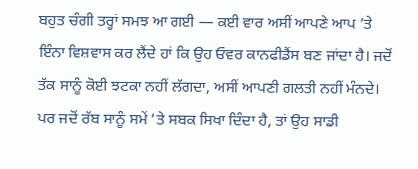ਬਹੁਤ ਚੰਗੀ ਤਰ੍ਹਾਂ ਸਮਝ ਆ ਗਈ — ਕਈ ਵਾਰ ਅਸੀਂ ਆਪਣੇ ਆਪ ’ਤੇ ਇੰਨਾ ਵਿਸ਼ਵਾਸ ਕਰ ਲੈਂਦੇ ਹਾਂ ਕਿ ਉਹ ਓਵਰ ਕਾਨਫੀਡੈਂਸ ਬਣ ਜਾਂਦਾ ਹੈ। ਜਦੋਂ ਤੱਕ ਸਾਨੂੰ ਕੋਈ ਝਟਕਾ ਨਹੀਂ ਲੱਗਦਾ, ਅਸੀਂ ਆਪਣੀ ਗਲਤੀ ਨਹੀਂ ਮੰਨਦੇ। ਪਰ ਜਦੋਂ ਰੱਬ ਸਾਨੂੰ ਸਮੇਂ ’ਤੇ ਸਬਕ ਸਿਖਾ ਦਿੰਦਾ ਹੈ, ਤਾਂ ਉਹ ਸਾਡੀ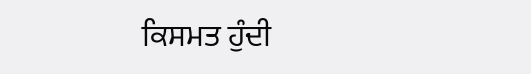ਕਿਸਮਤ ਹੁੰਦੀ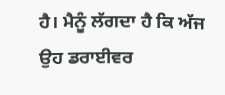ਹੈ। ਮੈਨੂੰ ਲੱਗਦਾ ਹੈ ਕਿ ਅੱਜ ਉਹ ਡਰਾਈਵਰ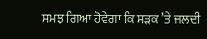ਸਮਝ ਗਿਆ ਹੋਵੇਗਾ ਕਿ ਸੜਕ ’ਤੇ ਜਲਦੀ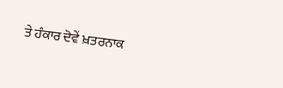ਤੇ ਹੰਕਾਰ ਦੋਵੇਂ ਖ਼ਤਰਨਾਕ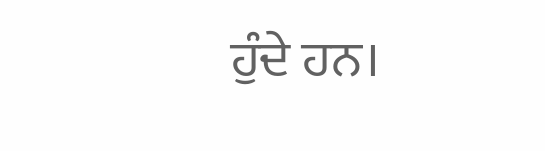ਹੁੰਦੇ ਹਨ।